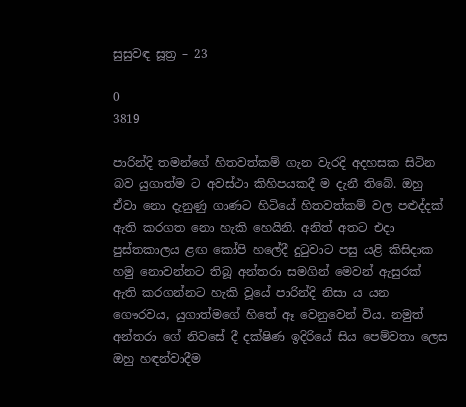සුසුවඳ සූත්‍ර – 23

0
3819

පාරින්දි තමන්ගේ හිතවත්කම් ගැන වැරදි අදහසක සිටින බව යුගාත්ම ට අවස්ථා කිහිපයකදී ම දැනී තිබේ. ඔහු ඒවා නො දැනුණු ගාණට හිටියේ හිතවත්කම් වල පළුද්දක් ඇති කරගත නො හැකි හෙයිනි. අනිත් අතට එදා පුස්තකාලය ළඟ කෝපි හලේදී දුටුවාට පසු යළි කිසිදාක හමු නොවන්නට තිබූ අන්තරා සමගින් මෙවන් ඇසුරක් ඇති කරගන්නට හැකි වූයේ පාරින්දි නිසා ය යන ගෞරවය, යුගාත්මගේ හිතේ ඈ වෙනුවෙන් විය. නමුත් අන්තරා ගේ නිවසේ දී දක්ෂිණ ඉදිරියේ සිය පෙම්වතා ලෙස ඔහු හඳන්වාදීම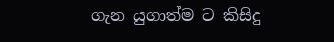ගැන යුගාත්ම ට කිසිදු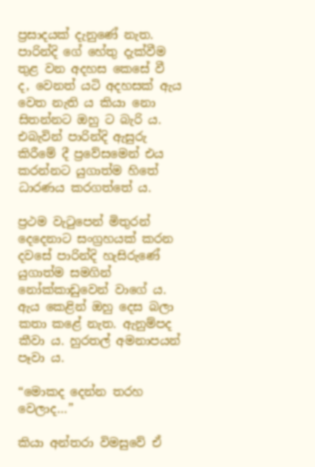ප්‍රසාදයක් දැනුණේ නැත. පාරින්දි ගේ හේතු දැක්වීම තුළ වන අදහස කෙසේ වී ද, වෙනත් යටි අදහසක් ඇය වෙත නැති ය කියා නො සිතන්නට ඔහු ට බැරි ය. එබැවින් පාරින්දි ඇසුරු කිරීමේ දී ප්‍රවේසමෙන් එය කරන්නට යුගාත්ම හිතේ ධාරණය කරගත්තේ ය.

ප්‍රථම වැටුපෙන් මිතුරන් දෙදෙනාට සංග්‍රහයක් කරන දවසේ පාරින්දි හැසිරුණේ යුගාත්ම සමගින් නෝක්කාඩුවෙන් වාගේ ය. ඇය කෙළින් ඔහු දෙස බලා කතා කළේ නැත. ඇනුම්පද කීවා ය. හුරතල් අමනාපයන් පෑවා ය.

“මොකද දෙන්න තරහ වෙලාද…”

කියා අන්තරා විමසුවේ ඒ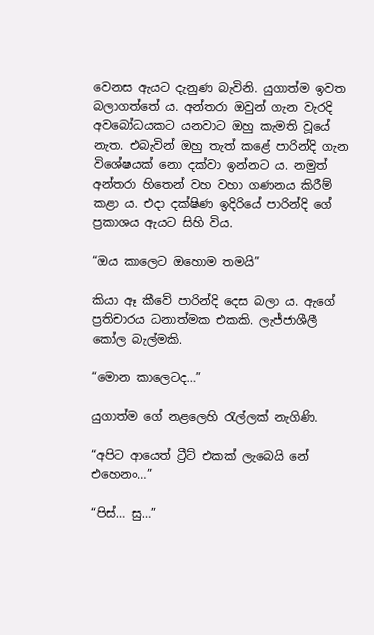වෙනස ඇයට දැනුණ බැවිනි. යුගාත්ම ඉවත බලාගත්තේ ය. අන්තරා ඔවුන් ගැන වැරදි අවබෝධයකට යනවාට ඔහු කැමති වූයේ නැත. එබැවින් ඔහු තැත් කළේ පාරින්දි ගැන විශේෂයක් නො දක්වා ඉන්නට ය. නමුත් අන්තරා හිතෙන් වහ වහා ගණනය කිරීම් කළා ය. එදා දක්ෂිණ ඉදිරියේ පාරින්දි ගේ ප්‍රකාශය ඇයට සිහි විය.

“ඔය කාලෙට ඔහොම තමයි”

කියා ඈ කීවේ පාරින්දි දෙස බලා ය. ඇගේ ප්‍රතිචාරය ධනාත්මක එකකි. ලැජ්ජාශීලී කෝල බැල්මකි.

“මොන කාලෙටද…”

යුගාත්ම ගේ නළලෙහි රැල්ලක් නැගිණි.

“අපිට ආයෙත් ට්‍රීට් එකක් ලැබෙයි නේ එහෙනං…”

“පිස්… සු…”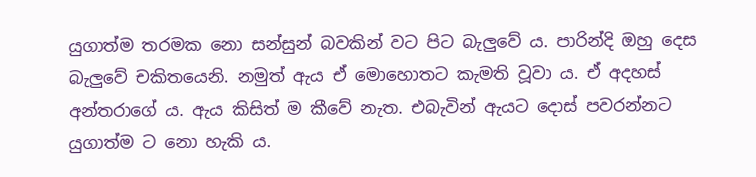යුගාත්ම තරමක නො සන්සුන් බවකින් වට පිට බැලුවේ ය. පාරින්දි ඔහු දෙස බැලුවේ චකිතයෙනි. නමුත් ඇය ඒ මොහොතට කැමති වූවා ය. ඒ අදහස් අන්තරාගේ ය. ඇය කිසිත් ම කීවේ නැත. එබැවින් ඇයට දොස් පවරන්නට යුගාත්ම ට නො හැකි ය.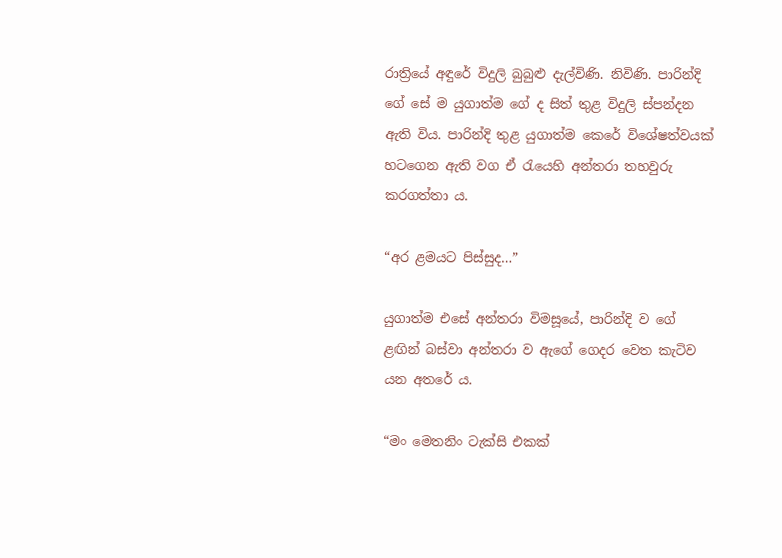රාත්‍රියේ අඳුරේ විදුලි බුබුළු දැල්විණි. නිවිණි. පාරින්දි ගේ සේ ම යුගාත්ම ගේ ද සිත් තුළ විදුලි ස්පන්දන ඇති විය. පාරින්දි තුළ යුගාත්ම කෙරේ විශේෂත්වයක් හටගෙන ඇති වග ඒ රැයෙහි අන්තරා තහවුරු කරගත්තා ය.

“අර ළමයට පිස්සුද…”

යුගාත්ම එසේ අන්තරා විමසූයේ, පාරින්දි ව ගේ ළඟින් බස්වා අන්තරා ව ඇගේ ගෙදර වෙත කැටිව යන අතරේ ය.

“මං මෙතනිං ටැක්සි එකක්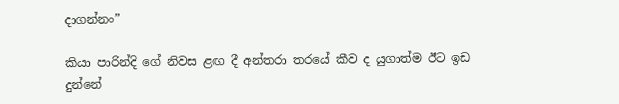දාගන්නං”

කියා පාරින්දි ගේ නිවස ළඟ දී අන්තරා තරයේ කීව ද යුගාත්ම ඊට ඉඩ දුන්නේ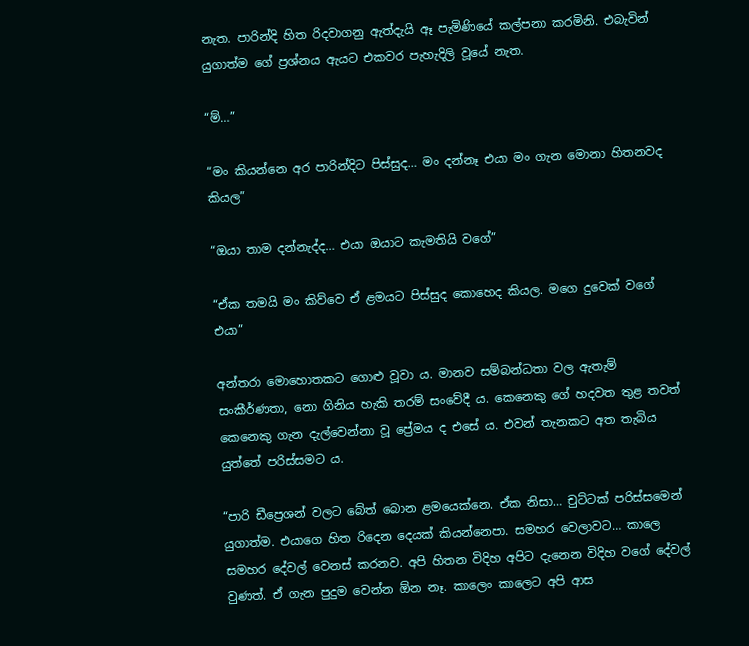නැත. පාරින්දි හිත රිදවාගනු ඇත්දැයි ඈ පැමිණියේ කල්පනා කරමිනි. එබැවින් යුගාත්ම ගේ ප්‍රශ්නය ඇයට එකවර පැහැදිලි වූයේ නැත.

“ම්…”

“මං කියන්නෙ අර පාරින්දිට පිස්සුද… මං දන්නෑ එයා මං ගැන මොනා හිතනවද කියල”

“ඔයා තාම දන්නැද්ද… එයා ඔයාට කැමතියි වගේ”

“ඒක තමයි මං කිව්වෙ ඒ ළමයට පිස්සුද කොහෙද කියල. මගෙ දුවෙක් වගේ එයා”

අන්තරා මොහොතකට ගොළු වූවා ය. මානව සම්බන්ධතා වල ඇතැම් සංකීර්ණතා, නො ගිනිය හැකි තරම් සංවේදී ය. කෙනෙකු ගේ හදවත තුළ තවත් කෙනෙකු ගැන දැල්වෙන්නා වූ ප්‍රේමය ද එසේ ය. එවන් තැනකට අත තැබිය යුත්තේ පරිස්සමට ය.

“පාරි ඩීප්‍රෙශන් වලට බේත් බොන ළමයෙක්නෙ. ඒක නිසා… චුට්ටක් පරිස්සමෙන් යුගාත්ම. එයාගෙ හිත රිදෙන දෙයක් කියන්නෙපා. සමහර වෙලාවට… කාලෙ සමහර දේවල් වෙනස් කරනව. අපි හිතන විදිහ අපිට දැනෙන විදිහ වගේ දේවල් වුණත්‍. ඒ ගැන පුදුම වෙන්න ඕන නෑ. කාලෙං කාලෙට අපි ආස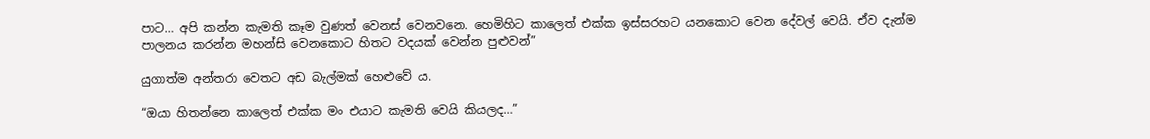පාට… අපි කන්න කැමති කෑම වුණත් වෙනස් වෙනවනෙ. හෙමිහිට කාලෙත් එක්ක ඉස්සරහට යනකොට වෙන දේවල් වෙයි. ඒව දැන්ම පාලනය කරන්න මහන්සි වෙනකොට හිතට වදයක් වෙන්න පුළුවන්‍”

යුගාත්ම අන්තරා වෙතට අඩ බැල්මක් හෙළුවේ ය.

“ඔයා හිතන්නෙ කාලෙත් එක්ක මං එයාට කැමති වෙයි කියලද…”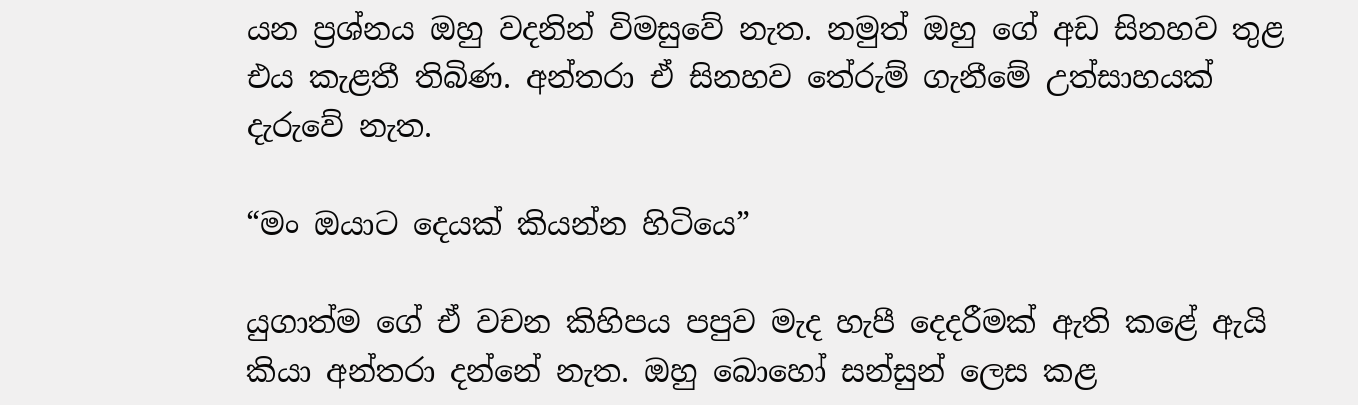යන ප්‍රශ්නය ඔහු වදනින් විමසුවේ නැත. නමුත් ඔහු ගේ අඩ සිනහව තුළ එය කැළතී තිබිණ. අන්තරා ඒ සිනහව තේරුම් ගැනීමේ උත්සාහයක් දැරුවේ නැත.

“මං ඔයාට දෙයක් කියන්න හිටියෙ”

යුගාත්ම ගේ ඒ වචන කිහිපය පපුව මැද හැපී දෙදරීමක් ඇති කළේ ඇයි කියා අන්තරා දන්නේ නැත. ඔහු බොහෝ සන්සුන් ලෙස කළ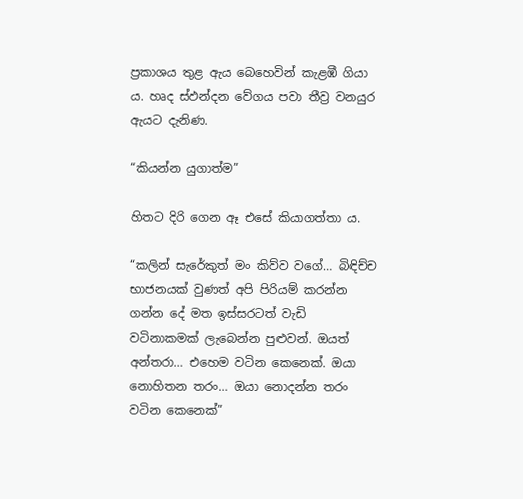ප්‍රකාශය තුළ ඇය බෙහෙවින් කැළඹී ගියා ය. හෘද ස්ඵන්දන වේගය පවා තීව්‍ර වනයුර ඇයට දැනිණ.

“කියන්න යුගාත්ම”

හිතට දිරි ගෙන ඈ එසේ කියාගත්තා ය.

“කලින් සැරේකුත් මං කිව්ව වගේ… බිඳිච්ච භාජනයක් වුණත් අපි පිරියම් කරන්න ගන්න දේ මත ඉස්සරටත් වැඩි වටිනාකමක් ලැබෙන්න පුළුවන්. ඔයත් අන්තරා… එහෙම වටින කෙනෙක්. ඔයා නොහිතන තරං… ඔයා නොදන්න තරං වටින කෙනෙක්”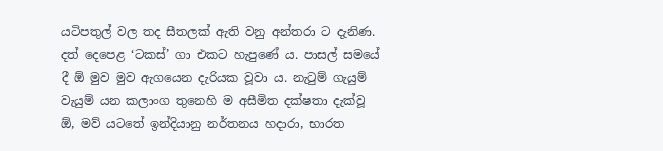යටිපතුල් වල තද සීතලක් ඇති වනු අන්තරා ට දැනිණ. දත් දෙපෙළ ‘ටකස්’ ගා එකට හැපුණේ ය. පාසල් සමයේ දී ඕ මුව මුව ඇගයෙන දැරියක වූවා ය. නැටුම් ගැයුම් වැයුම් යන කලාංග තුනෙහි ම අසීමිත දක්ෂතා දැක්වූ ඕ, මව් යටතේ ඉන්දියානු නර්තනය හදාරා, භාරත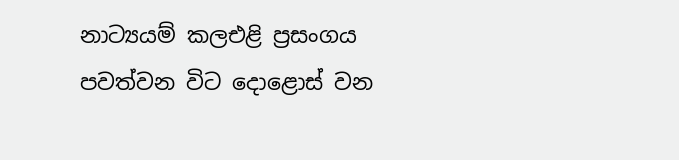නාට්‍යයම් කලඑළි ප්‍රසංගය පවත්වන විට දොළොස් වන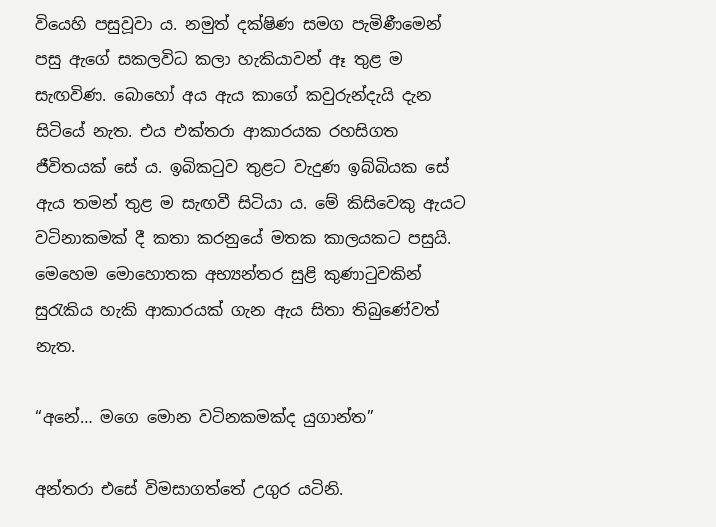වියෙහි පසුවූවා ය. නමුත් දක්ෂිණ සමග පැමිණීමෙන් පසු ඇගේ සකලවිධ කලා හැකියාවන් ඈ තුළ ම සැඟවිණ. බොහෝ අය ඇය කාගේ කවුරුන්දැයි දැන සිටියේ නැත. එය එක්තරා ආකාරයක රහසිගත ජීවිතයක් සේ ය. ඉබිකටුව තුළට වැදුණ ඉබ්බියක සේ ඇය තමන් තුළ ම සැඟවී සිටියා ය. මේ කිසිවෙකු ඇයට වටිනාකමක් දී කතා කරනුයේ මතක කාලයකට පසුයි. මෙහෙම මොහොතක අභ්‍යන්තර සුළි කුණාටුවකින් සුරැකිය හැකි ආකාරයක් ගැන ඇය සිතා තිබුණේවත් නැත.

“අනේ… මගෙ මොන වටිනකමක්ද යුගාන්ත”

අන්තරා එසේ විමසාගත්තේ උගුර යටිනි.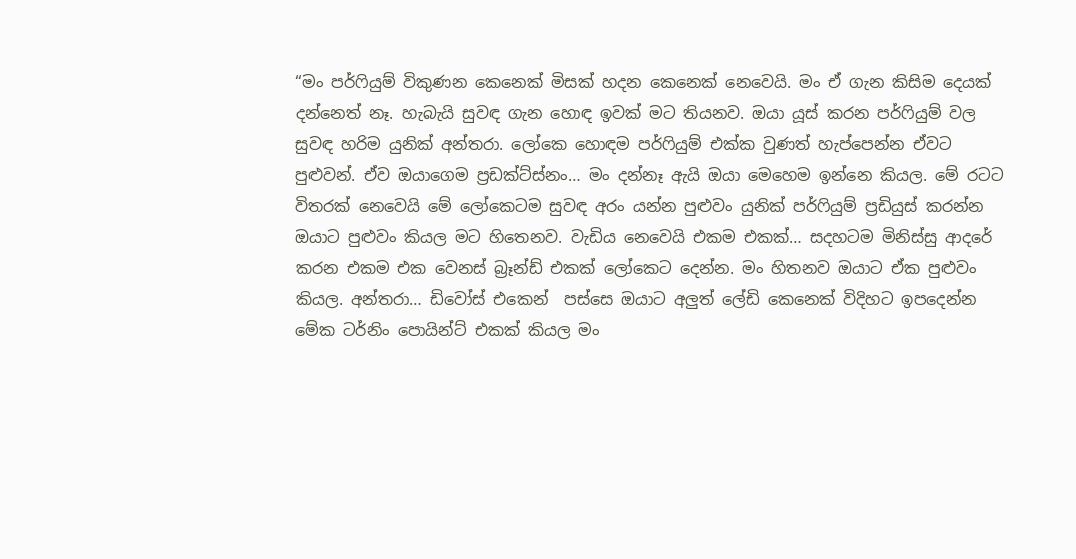“මං පර්ෆියුම් විකුණන කෙනෙක් මිසක් හදන කෙනෙක් නෙවෙයි. මං ඒ ගැන කිසිම දෙයක් දන්නෙත් නෑ. හැබැයි සුවඳ ගැන හොඳ ඉවක් මට තියනව. ඔයා යූස් කරන පර්ෆියුම් වල සුවඳ හරිම යුනික් අන්තරා. ලෝකෙ හොඳම පර්ෆියුම් එක්ක වුණත් හැප්පෙන්න ඒවට පුළුවන්. ඒව ඔයාගෙම ප්‍රඩක්ට්ස්නං… මං දන්නෑ ඇයි ඔයා මෙහෙම ඉන්නෙ කියල. මේ රටට විතරක් නෙවෙයි මේ ලෝකෙටම සුවඳ අරං යන්න පුළුවං යුනික් පර්ෆියුම් ප්‍රඩියුස් කරන්න ඔයාට පුළුවං කියල මට හිතෙනව. වැඩිය නෙවෙයි එකම එකක්… සදහටම මිනිස්සු ආදරේ කරන එකම එක වෙනස් බ්‍රෑන්ඩ් එකක් ලෝකෙට දෙන්න. මං හිතනව ඔයාට ඒක පුළුවං කියල. අන්තරා… ඩිවෝස් එකෙන්  පස්සෙ ඔයාට අලුත් ලේඩි කෙනෙක් විදිහට ඉපදෙන්න මේක ටර්නිං පොයින්ට් එකක් කියල මං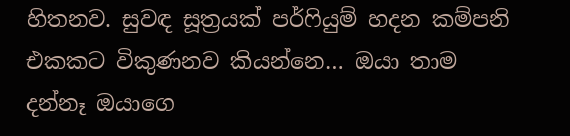හිතනව. සුවඳ සූත්‍රයක් පර්ෆියුම් හදන කම්පනි එකකට විකුණනව කියන්නෙ… ඔයා තාම දන්නෑ ඔයාගෙ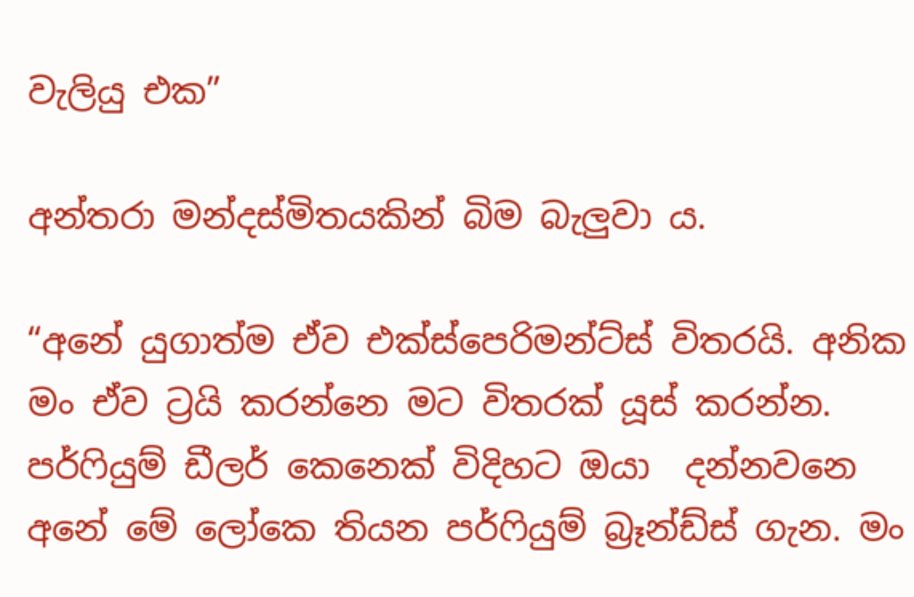වැලියු එක”

අන්තරා මන්දස්මිතයකින් බිම බැලුවා ය.

“අනේ යුගාත්ම ඒව එක්ස්පෙරිමන්ට්ස් විතරයි. අනික මං ඒව ට්‍රයි කරන්නෙ මට විතරක් යූස් කරන්න. පර්ෆියුම් ඩීලර් කෙනෙක් විදිහට ඔයා  දන්නවනෙ අනේ මේ ලෝකෙ තියන පර්ෆියුම් බ්‍රෑන්ඩ්ස් ගැන. මං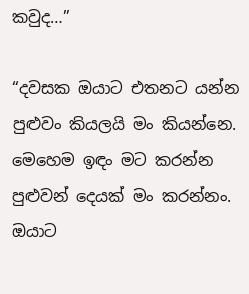කවුද…”

“දවසක ඔයාට එතනට යන්න පුළුවං කියලයි මං කියන්නෙ. මෙහෙම ඉඳං මට කරන්න පුළුවන් දෙයක් මං කරන්නං. ඔයාට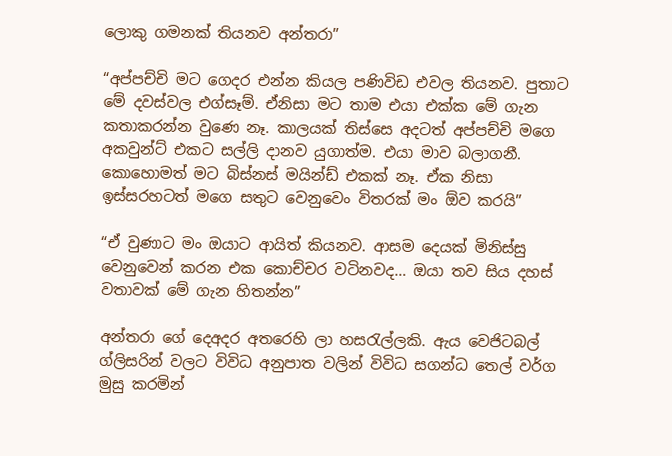ලොකු ගමනක් තියනව අන්තරා”

“අප්පච්චි මට ගෙදර එන්න කියල පණිවිඩ එවල තියනව. පුතාට මේ දවස්වල එග්සෑම්. ඒනිසා මට තාම එයා එක්ක මේ ගැන කතාකරන්න වුණෙ නෑ. කාලයක් තිස්සෙ අදටත් අප්පච්චි මගෙ අකවුන්ට් එකට සල්ලි දානව යුගාත්ම. එයා මාව බලාගනී. කොහොමත් මට බිස්නස් මයින්ඩ් එකක් නෑ. ඒක නිසා ඉස්සරහටත් මගෙ සතුට වෙනුවෙං විතරක් මං ඕව කරයි”

“ඒ වුණාට මං ඔයාට ආයිත් කියනව. ආසම දෙයක් මිනිස්සු වෙනුවෙන් කරන එක කොච්චර වටිනවද… ඔයා තව සිය දහස් වතාවක් මේ ගැන හිතන්න”

අන්තරා ගේ දෙඅදර අතරෙහි ලා හසරැල්ලකි. ඇය වෙජිටබල්  ග්ලිසරින් වලට විවිධ අනුපාත වලින් විවිධ සගන්ධ තෙල් වර්ග මුසු කරමින්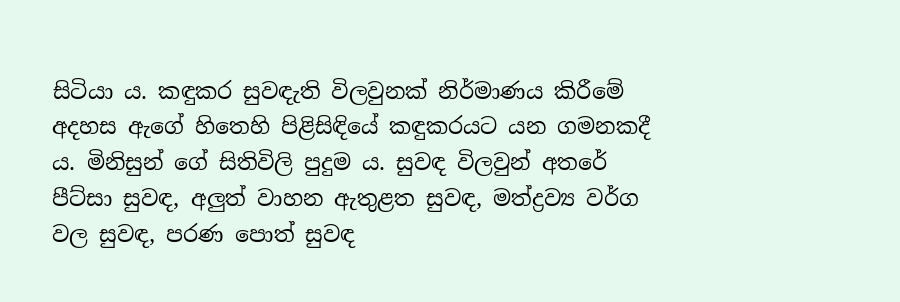සිටියා ය. කඳුකර සුවඳැති විලවුනක් නිර්මාණය කිරීමේ අදහස ඇගේ හිතෙහි පිළිසිඳියේ කඳුකරයට යන ගමනකදී ය. මිනිසුන් ගේ සිතිවිලි පුදුම ය. සුවඳ විලවුන් අතරේ පීට්සා සුවඳ, අලුත් වාහන ඇතුළත සුවඳ, මත්ද්‍රව්‍ය වර්ග වල සුවඳ, පරණ පොත් සුවඳ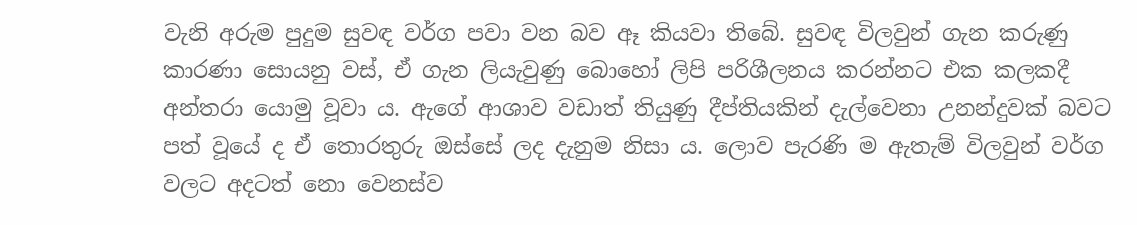වැනි අරුම පුදුම සුවඳ වර්ග පවා වන බව ඈ කියවා තිබේ. සුවඳ විලවුන් ගැන කරුණු කාරණා සොයනු වස්, ඒ ගැන ලියැවුණු බොහෝ ලිපි පරිශීලනය කරන්නට එක කලකදී අන්තරා යොමු වූවා ය. ඇගේ ආශාව වඩාත් තියුණු දීප්තියකින් දැල්වෙනා උනන්දුවක් බවට පත් වූයේ ද ඒ තොරතුරු ඔස්සේ ලද දැනුම නිසා ය. ලොව පැරණි ම ඇතැම් විලවුන් වර්ග වලට අදටත් නො වෙනස්ව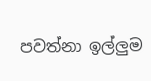පවත්නා ඉල්ලුම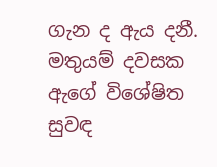ගැන ද ඇය දනී. මතුයම් දවසක ඇගේ විශේෂිත සුවඳ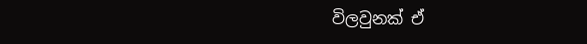විලවුනක් ඒ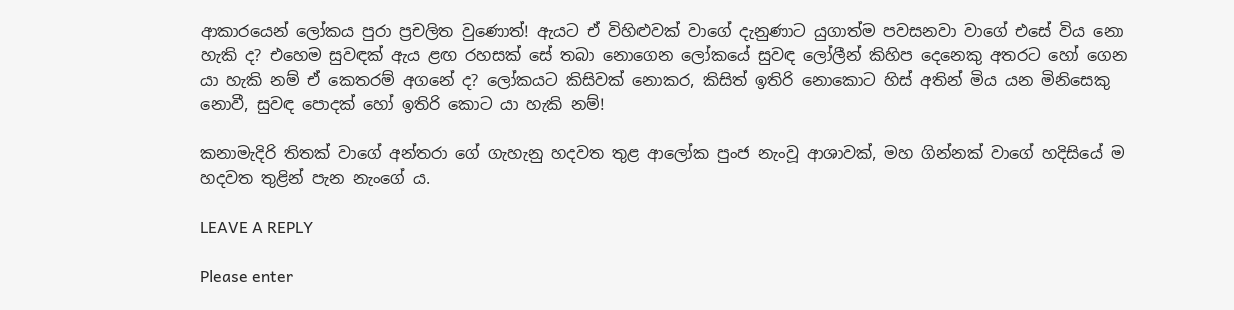ආකාරයෙන් ලෝකය පුරා ප්‍රචලිත වුණොත්! ඇයට ඒ විහිළුවක් වාගේ දැනුණාට යුගාත්ම පවසනවා වාගේ එසේ විය නො හැකි ද? එහෙම සුවඳක් ඇය ළඟ රහසක් සේ තබා නොගෙන ලෝකයේ සුවඳ ලෝලීන් කිහිප දෙනෙකු අතරට හෝ ගෙන යා හැකි නම්‍ ඒ කෙතරම් අගනේ ද? ලෝකයට කිසිවක් නොකර, කිසිත් ඉතිරි නොකොට හිස් අතින් මිය යන මිනිසෙකු නොවී, සුවඳ පොදක් හෝ ඉතිරි කොට යා හැකි නම්!

කනාමැදිරි තිතක් වාගේ අන්තරා ගේ ගැහැනු හදවත තුළ ආලෝක පුංජ නැංවූ ආශාවක්, මහ ගින්නක් වාගේ හදිසියේ ම හදවත තුළින් පැන නැංගේ ය.

LEAVE A REPLY

Please enter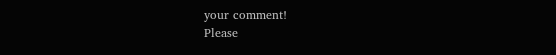your comment!
Please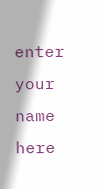enter your name here